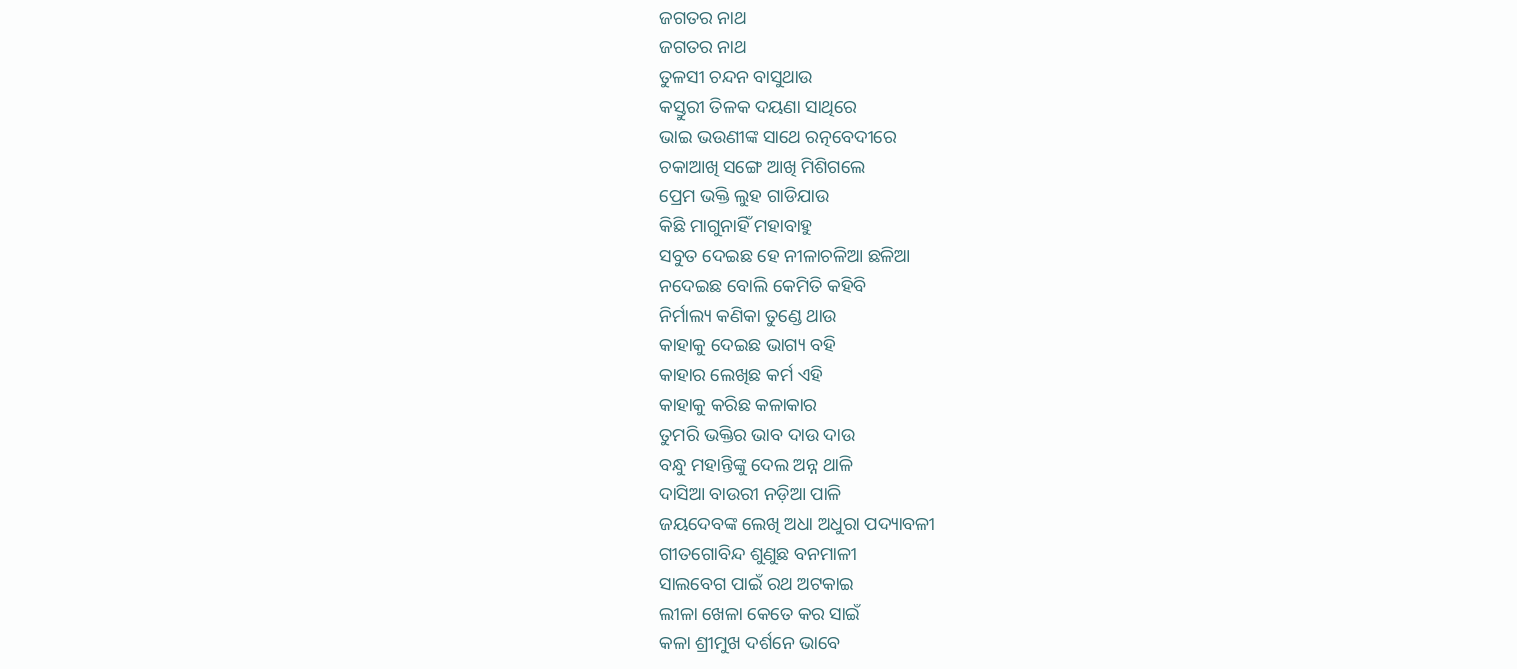ଜଗତର ନାଥ
ଜଗତର ନାଥ
ତୁଳସୀ ଚନ୍ଦନ ବାସୁଥାଉ
କସ୍ତୁରୀ ତିଳକ ଦୟଣା ସାଥିରେ
ଭାଇ ଭଉଣୀଙ୍କ ସାଥେ ରତ୍ନବେଦୀରେ
ଚକାଆଖି ସଙ୍ଗେ ଆଖି ମିଶିଗଲେ
ପ୍ରେମ ଭକ୍ତି ଲୁହ ଗାଡିଯାଉ
କିଛି ମାଗୁନାହିଁ ମହାବାହୁ
ସବୁତ ଦେଇଛ ହେ ନୀଳାଚଳିଆ ଛଳିଆ
ନଦେଇଛ ବୋଲି କେମିତି କହିବି
ନିର୍ମାଲ୍ୟ କଣିକା ତୁଣ୍ଡେ ଥାଉ
କାହାକୁ ଦେଇଛ ଭାଗ୍ୟ ବହି
କାହାର ଲେଖିଛ କର୍ମ ଏହି
କାହାକୁ କରିଛ କଳାକାର
ତୁମରି ଭକ୍ତିର ଭାବ ଦାଉ ଦାଉ
ବନ୍ଧୁ ମହାନ୍ତିଙ୍କୁ ଦେଲ ଅନ୍ନ ଥାଳି
ଦାସିଆ ବାଉରୀ ନଡ଼ିଆ ପାଳି
ଜୟଦେବଙ୍କ ଲେଖି ଅଧା ଅଧୁରା ପଦ୍ୟାବଳୀ
ଗୀତଗୋବିନ୍ଦ ଶୁଣୁଛ ବନମାଳୀ
ସାଲବେଗ ପାଇଁ ରଥ ଅଟକାଇ
ଲୀଳା ଖେଳା କେତେ କର ସାଇଁ
କଳା ଶ୍ରୀମୁଖ ଦର୍ଶନେ ଭାବେ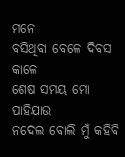ମନେ
ବସିଥିବା ବେଳେ ଦିବସ କାଳେ
ଶେଷ ସମୟ ମୋ ପାହିଯାଉ
ନଦେଲ ବୋଲି ମୁଁ କହିବି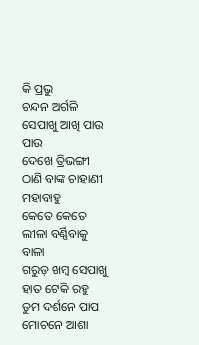କି ପ୍ରଭୁ
ଚନ୍ଦନ ଅର୍ଗଳି ସେପାଖୁ ଆଖି ପାଉ ପାଉ
ଦେଖେ ତ୍ରିଭଙ୍ଗୀ ଠାଣି ବାଙ୍କ ଚାହାଣୀ ମହାବାହୁ
କେତେ କେତେ ଲୀଳା ବର୍ଣ୍ଣିବାକୁ ବାଳା
ଗରୁଡ଼ ଖମ୍ବ ସେପାଖୁ ହାତ ଟେକି ରହୁ
ତୁମ ଦର୍ଶନେ ପାପ ମୋଚନେ ଆଶା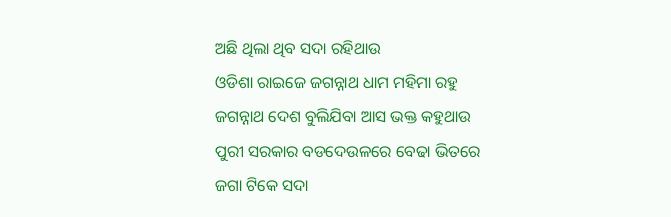ଅଛି ଥିଲା ଥିବ ସଦା ରହିଥାଉ
ଓଡିଶା ରାଇଜେ ଜଗନ୍ନାଥ ଧାମ ମହିମା ରହୁ
ଜଗନ୍ନାଥ ଦେଶ ବୁଲିଯିବା ଆସ ଭକ୍ତ କହୁଥାଉ
ପୁରୀ ସରକାର ବଡଦେଉଳରେ ବେଢା ଭିତରେ
ଜଗା ଟିକେ ସଦା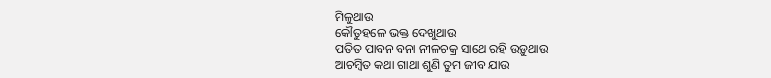ମିଳୁଥାଉ
କୌତୁହଳେ ଭକ୍ତ ଦେଖୁଥାଉ
ପତିତ ପାବନ ବନା ନୀଳଚକ୍ର ସାଥେ ରହି ଉଡ଼ୁଥାଉ
ଆଚମ୍ବିତ କଥା ଗାଥା ଶୁଣି ତୁମ ଜୀବ ଯାଉ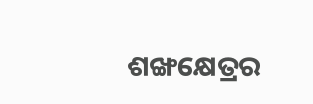ଶଙ୍ଖକ୍ଷେତ୍ରର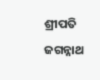ଶ୍ରୀପତି ଜଗନ୍ନାଥ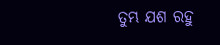ତୁମ୍ଭ ଯଶ ରହୁ